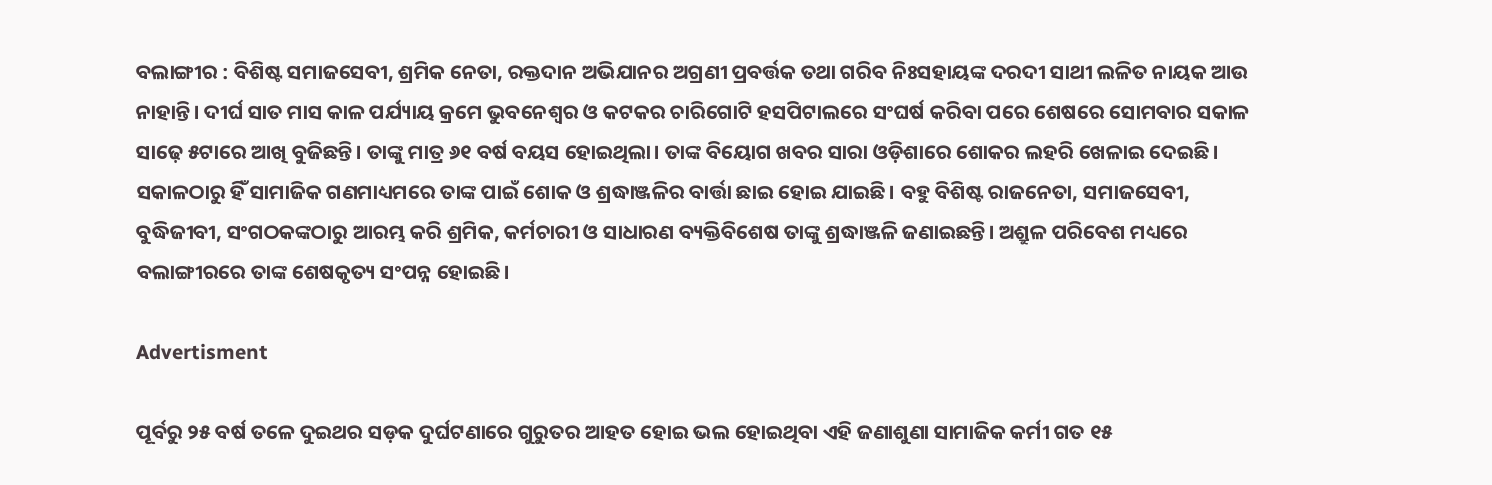ବଲାଙ୍ଗୀର : ବିଶିଷ୍ଟ ସମାଜସେବୀ, ଶ୍ରମିକ ନେତା, ରକ୍ତଦାନ ଅଭିଯାନର ଅଗ୍ରଣୀ ପ୍ରବର୍ତ୍ତକ ତଥା ଗରିବ ନିଃସହାୟଙ୍କ ଦରଦୀ ସାଥୀ ଲଳିତ ନାୟକ ଆଉ ନାହାନ୍ତି। ଦୀର୍ଘ ସାତ ମାସ କାଳ ପର୍ଯ୍ୟାୟ କ୍ରମେ ଭୁବନେଶ୍ବର ଓ କଟକର ଚାରିଗୋଟି ହସପିଟାଲରେ ସଂଘର୍ଷ କରିବା ପରେ ଶେଷରେ ସୋମବାର ସକାଳ ସାଢ଼େ ୫ଟାରେ ଆଖି ବୁଜିଛନ୍ତି। ତାଙ୍କୁ ମାତ୍ର ୬୧ ବର୍ଷ ବୟସ ହୋଇଥିଲା। ତାଙ୍କ ବିୟୋଗ ଖବର ସାରା ଓଡ଼ିଶାରେ ଶୋକର ଲହରି ଖେଳାଇ ଦେଇଛି। ସକାଳଠାରୁ ହିଁ ସାମାଜିକ ଗଣମାଧ୍ୟମରେ ତାଙ୍କ ପାଇଁ ଶୋକ ଓ ଶ୍ରଦ୍ଧାଞ୍ଜଳିର ବାର୍ତ୍ତା ‌ଛାଇ ହୋଇ ଯାଇଛି। ବହୁ ବିଶିଷ୍ଟ ରାଜନେତା, ସମାଜସେବୀ, ବୁଦ୍ଧିଜୀବୀ, ସଂଗଠକଙ୍କଠାରୁ ଆରମ୍ଭ କରି ଶ୍ରମିକ, କର୍ମଚାରୀ ଓ ସାଧାରଣ ବ୍ୟକ୍ତିବିଶେଷ ତାଙ୍କୁ ଶ୍ରଦ୍ଧାଞ୍ଜଳି ଜଣାଇଛନ୍ତି। ଅଶ୍ରୁଳ ପରିବେଶ ମଧ୍ୟରେ ବଲାଙ୍ଗୀରରେ ତାଙ୍କ ଶେଷକୃତ୍ୟ ସଂପନ୍ନ ହୋଇଛି।

Advertisment

ପୂର୍ବରୁ ୨୫ ବର୍ଷ ତଳେ ଦୁଇଥର ସଡ଼କ ଦୁର୍ଘଟଣାରେ ଗୁରୁତର ଆହତ ହୋଇ ଭଲ ହୋଇଥିବା ଏହି ଜଣାଶୁଣା ସାମାଜିକ କର୍ମୀ ଗତ ୧୫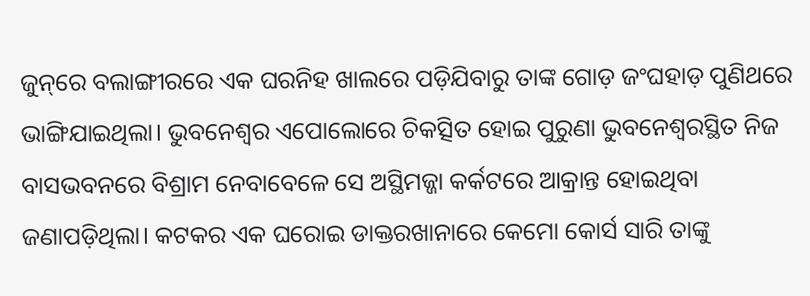ଜୁନ୍‌ରେ ବଲାଙ୍ଗୀରରେ ଏକ ଘରନିହ ଖାଲରେ ପଡ଼ିଯିବାରୁ ତାଙ୍କ ଗୋଡ଼ ଜଂଘହାଡ଼ ପୁଣିଥରେ ଭାଙ୍ଗିଯାଇଥିଲା। ଭୁବନେଶ୍ବର ଏପୋଲୋରେ ଚିକତ୍ସିତ ହୋଇ ପୁରୁଣା ଭୁବନେଶ୍ବରସ୍ଥିତ ନିଜ ବାସଭବନରେ ବିଶ୍ରାମ ନେବାବେଳେ ସେ ଅସ୍ଥିମଜ୍ଜା କର୍କଟରେ ଆକ୍ରାନ୍ତ ହୋଇଥିବା ଜଣାପଡ଼ିଥିଲା। କଟକର ଏକ ଘରୋଇ ଡାକ୍ତରଖାନାରେ କେମୋ କୋର୍ସ ସାରି ତାଙ୍କୁ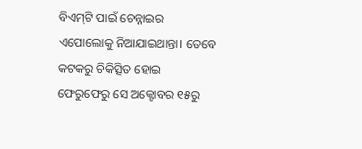ବିଏମ୍‌ଟି ପାଇଁ ଚେନ୍ନାଇର ଏପୋଲୋକୁ ନିଆଯାଇଥାନ୍ତା। ତେବେ କଟକରୁ ଚିକିତ୍ସିତ ହୋଇ ଫେରୁଫେରୁ ସେ ଅକ୍ଟୋବର ୧୫ରୁ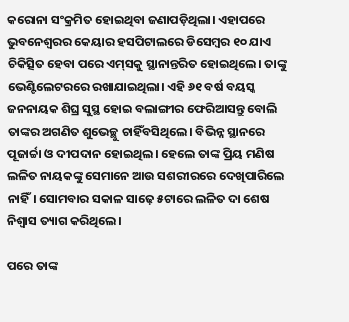କରୋନା ସଂକ୍ରମିତ ହୋଇଥିବା ଜଣାପଡ଼ିଥିଲା। ଏହାପରେ ଭୁବନେଶ୍ବରର କେୟାର ହସପିଟାଲରେ ଡିସେମ୍ବର ୧୦ ଯାଏ ଚିକିତ୍ସିତ ହେବା ପରେ ଏମ୍‌ସକୁ ସ୍ଥାନାନ୍ତରିତ ହୋଇଥିଲେ। ତାଙ୍କୁ ଭେଣ୍ଟିଲେଟରରେ ରଖାଯାଇଥିଲା। ଏହି ୬୧ ବର୍ଷ ବୟସ୍କ ଜନନାୟକ ଶିଘ୍ର ସୁସ୍ଥ ହୋଇ ବଲାଙ୍ଗୀର ଫେରିଆସନ୍ତୁ ବୋଲି ତାଙ୍କର ଅଗଣିତ ଶୁଭେଚ୍ଛୁ ଚାହିଁବସିଥିଲେ। ବିଭିନ୍ନ ସ୍ଥାନରେ ପୂଜାର୍ଚ୍ଚା ଓ ଦୀପଦାନ ହୋଇଥିଲ। ହେଲେ ତାଙ୍କ ପ୍ରିୟ ମଣିଷ ଲଳିତ ନାୟକଙ୍କୁ ସେମାନେ ଆଉ ସଶରୀରରେ ଦେଖିପାରିଲେ ନାହିଁ। ସୋମବାର ସକାଳ ସାଢ଼େ ୫ଟାରେ ଲଳିତ ଦା ଶେଷ ନିଶ୍ବାସ ତ୍ୟାଗ କରିଥିଲେ।

ପରେ ତାଙ୍କ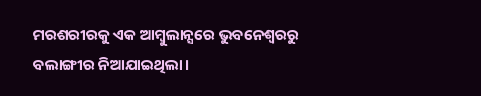ମରଶରୀରକୁ ଏକ ଆମ୍ବୁଲାନ୍ସରେ ଭୁବନେଶ୍ବରରୁ ବଲାଙ୍ଗୀର ନିଆଯାଇଥିଲା।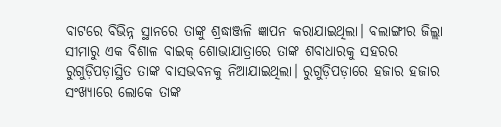ବାଟରେ ବିଭିନ୍ନ ସ୍ଥାନରେ ତାଙ୍କୁ ଶ୍ରଦ୍ଧାଞ୍ଜଳି ଜ୍ଞାପନ କରାଯାଇଥିଲା। ବଲାଙ୍ଗୀର ଜିଲ୍ଲା ସୀମାରୁ ଏକ ବିଶାଳ ବାଇକ୍‌ ଶୋଭାଯାତ୍ରାରେ ତାଙ୍କ ଶବାଧାରକୁ ସହରର ରୁଗୁଡ଼ିପଡ଼ାସ୍ଥିତ ତାଙ୍କ ବାସଭବନକୁ ନିଆଯାଇଥିଲା। ରୁଗୁଡ଼ିପଡ଼ାରେ ହଜାର ହଜାର ସଂଖ୍ୟାରେ ଲୋକେ ତାଙ୍କ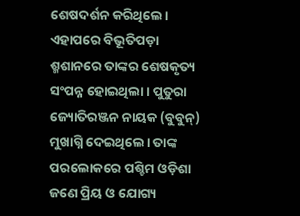ଶେଷଦର୍ଶନ କରିଥିଲେ। ଏହାପରେ ବିଭୂତିପଡ଼ା ଶ୍ମଶାନରେ ତାଙ୍କର ଶେଷକୃତ୍ୟ ସଂପନ୍ନ ହୋଇଥିଲା। ପୁତୁରା ଜ୍ୟୋତିରଞ୍ଜନ ନାୟକ (ବୁବୁନ୍‌) ମୁଖାଗ୍ନି ଦେଇଥିଲେ। ତାଙ୍କ ପରଲୋକରେ ପଶ୍ଚିମ ଓଡ଼ିଶା ଜଣେ ପ୍ରିୟ ଓ ଯୋଗ୍ୟ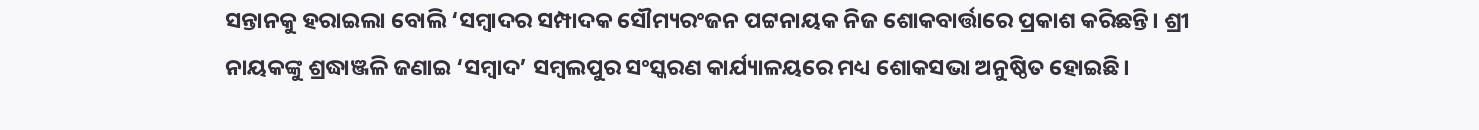ସନ୍ତାନକୁ ହରାଇଲା ବୋଲି ‘ସମ୍ବାଦର ସମ୍ପାଦକ ସୌମ୍ୟରଂଜନ ପଟ୍ଟନାୟକ ନିଜ ଶୋକବାର୍ତ୍ତାରେ ପ୍ରକାଶ କରିଛନ୍ତି। ଶ୍ରୀ ନାୟକଙ୍କୁ ଶ୍ରଦ୍ଧାଞ୍ଜଳି ଜଣାଇ ‘ସମ୍ବାଦ’ ସମ୍ବଲପୁର ସଂସ୍କରଣ କାର୍ଯ୍ୟାଳୟରେ ମଧ୍ୟ ଶୋକସଭା ଅନୁଷ୍ଠିତ ହୋଇଛି।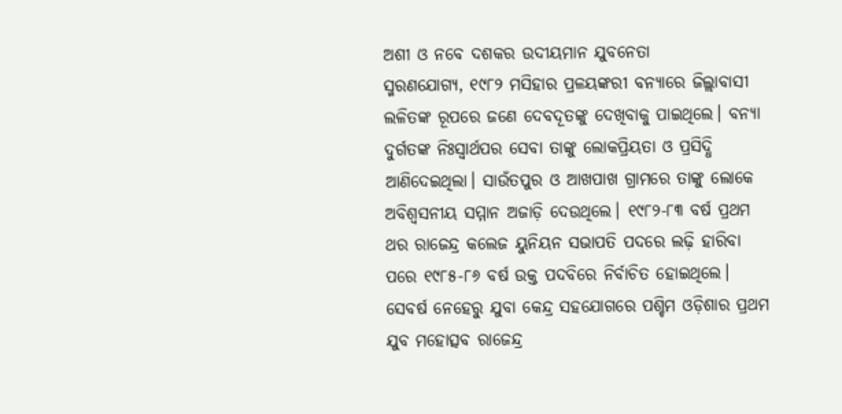ଅଶୀ ଓ ନବେ ଦଶକର ଉଦୀୟମାନ ଯୁବନେତା
ସ୍ମରଣଯୋଗ୍ୟ, ୧୯୮୨ ମସିହାର ପ୍ରଳୟଙ୍କରୀ ବନ୍ୟାରେ ଜିଲ୍ଲାବାସୀ ଲଳିତଙ୍କ ରୂପରେ ଜଣେ ଦେବଦୂତଙ୍କୁ ଦେଖିବାକୁ ପାଇଥିଲେ। ବନ୍ୟା ଦୁର୍ଗତଙ୍କ ନିଃସ୍ବାର୍ଥପର ସେବା ତାଙ୍କୁ ଲୋକପ୍ରିୟତା ଓ ପ୍ରସିଦ୍ଧି ଆଣିଦେଇଥିଲା। ସାଉଁତପୁର ଓ ଆଖପାଖ ଗ୍ରାମରେ ତାଙ୍କୁ ଲୋକେ ଅବିଶ୍ବସନୀୟ ସମ୍ମାନ ଅଜାଡ଼ି ଦେଉଥିଲେ। ୧୯୮୨-୮୩ ବର୍ଷ ପ୍ରଥମ ଥର ରାଜେନ୍ଦ୍ର କଲେଜ ୟୁନିୟନ ସଭାପତି ପଦରେ ଲଢ଼ି ହାରିବା ପରେ ୧୯୮୫-୮୬ ବର୍ଷ ଉକ୍ତ ପଦବିରେ ନିର୍ବାଚିତ ହୋଇଥିଲେ। ସେବର୍ଷ ନେହେରୁ ଯୁବା କେନ୍ଦ୍ର ସହଯୋଗରେ ପଶ୍ଚିମ ଓଡ଼ିଶାର ପ୍ରଥମ ଯୁବ ମହୋତ୍ସବ ରାଜେନ୍ଦ୍ର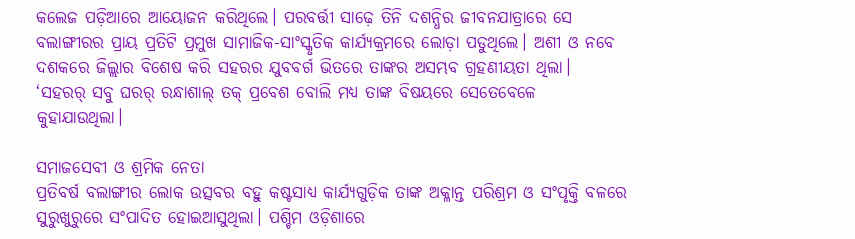କଲେଜ ପଡ଼ିଆରେ ଆୟୋଜନ କରିଥିଲେ। ପରବର୍ତ୍ତୀ ସାଢ଼େ ତିନି ଦଶନ୍ଧିର ଜୀବନଯାତ୍ରାରେ ସେ ବଲାଙ୍ଗୀରର ପ୍ରାୟ ପ୍ରତିଟି ପ୍ରମୁଖ ସାମାଜିକ-ସାଂସ୍କୃତିକ କାର୍ଯ୍ୟକ୍ରମରେ ଲୋଡ଼ା ପଡୁଥିଲେ। ଅଶୀ ଓ ନବେ ଦଶକରେ ଜିଲ୍ଲାର ବିଶେଷ କରି ସହରର ଯୁବବର୍ଗ ଭିତରେ ତାଙ୍କର ଅସମ୍ଭବ ଗ୍ରହଣୀୟତା ଥିଲା। ‘ସହରର୍ ସବୁ ଘରର୍ ରନ୍ଧାଶାଲ୍‌ ତକ୍ ପ୍ରବେଶ ବୋଲି ମଧ୍ୟ ତାଙ୍କ ବିଷୟରେ ସେତେବେଳେ କୁହାଯାଉଥିଲା।

ସମାଜସେବୀ ଓ ଶ୍ରମିକ ନେତା
ପ୍ରତିବର୍ଷ ବଲାଙ୍ଗୀର ଲୋକ ଉତ୍ସବର ବହୁ କଷ୍ଟସାଧ୍ୟ କାର୍ଯ୍ୟଗୁଡ଼ିକ ତାଙ୍କ ଅକ୍ଳାନ୍ତ ପରିଶ୍ରମ ଓ ସଂପୃକ୍ତି ବଳରେ ସୁରୁଖୁରୁରେ ସଂପାଦିତ ହୋଇଆସୁଥିଲା। ପଶ୍ଚିମ ଓଡ଼ିଶାରେ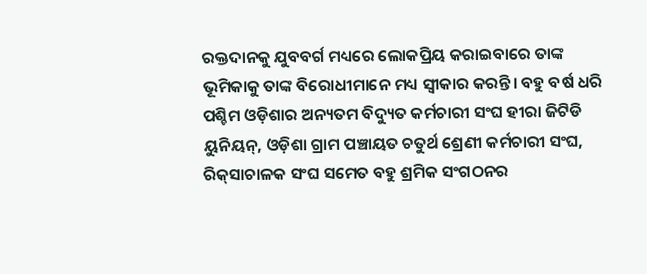ରକ୍ତଦାନକୁ ଯୁବବର୍ଗ ମଧ୍ୟରେ ଲୋକପ୍ରିୟ କରାଇବାରେ ତାଙ୍କ ଭୂମିକାକୁ ତାଙ୍କ ବିରୋଧୀମାନେ ମଧ୍ୟ ସ୍ବୀକାର କରନ୍ତି। ବହୁ ବର୍ଷ ଧରି ପଶ୍ଚିମ ଓଡ଼ିଶାର ଅନ୍ୟତମ ବିଦ୍ୟୁତ କର୍ମଚାରୀ ସଂଘ ହୀରା ଜିଟିଡି ୟୁନିୟନ୍, ଓଡ଼ିଶା ଗ୍ରାମ ପଞ୍ଚାୟତ ଚତୁର୍ଥ ଶ୍ରେଣୀ କର୍ମଚାରୀ ସଂଘ, ରିକ୍‌ସାଚାଳକ ସଂଘ ସମେତ ବହୁ ଶ୍ରମିକ ସଂଗଠନର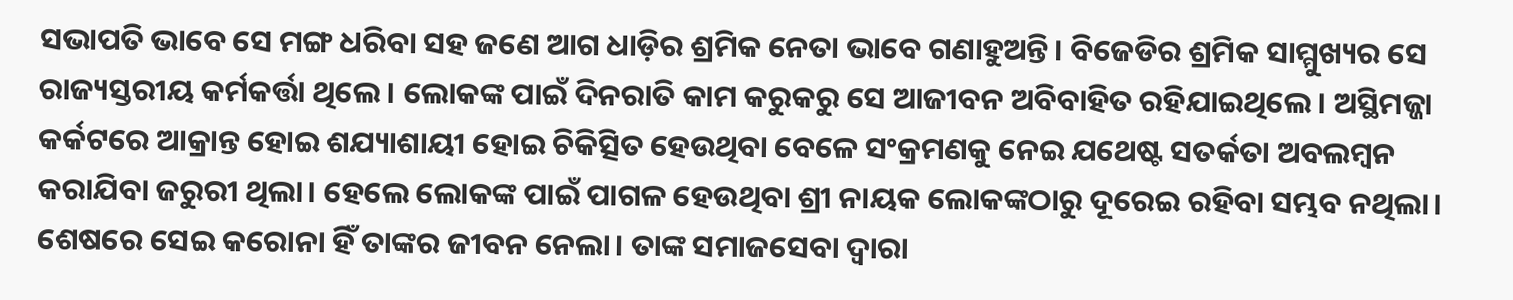ସଭାପତି ଭାବେ ସେ ମଙ୍ଗ ଧରିବା ସହ ଜଣେ ଆଗ ଧାଡ଼ିର ଶ୍ରମିକ ନେତା ଭାବେ ଗଣାହୁଅନ୍ତି। ବିଜେଡିର ଶ୍ରମିକ ସାମ୍ମୁଖ୍ୟର ସେ ରାଜ୍ୟସ୍ତରୀୟ କର୍ମକର୍ତ୍ତା ଥିଲେ। ଲୋକଙ୍କ ପାଇଁ ଦିନରାତି କାମ କରୁକରୁ ସେ ଆଜୀବନ ଅବିବାହିତ ରହିଯାଇଥିଲେ। ଅସ୍ଥିମଜ୍ଜା କର୍କଟରେ ଆକ୍ରାନ୍ତ ହୋଇ ଶଯ୍ୟାଶାୟୀ ହୋଇ ଚିକିତ୍ସିତ ହେଉଥିବା ବେଳେ ସଂକ୍ରମଣକୁ ନେଇ ଯଥେଷ୍ଟ ସତର୍କତା ଅବଲମ୍ବନ କରାଯିବା ଜରୁରୀ ଥିଲା। ହେଲେ ଲୋକଙ୍କ ପାଇଁ ପାଗଳ ହେଉଥିବା ଶ୍ରୀ ନାୟକ ଲୋକଙ୍କଠାରୁ ଦୂରେଇ ରହିବା ସମ୍ଭବ ନଥିଲା। ଶେଷରେ ସେଇ କରୋନା ହିଁ ତାଙ୍କର ଜୀବନ ନେଲା। ତାଙ୍କ ସମାଜସେବା ଦ୍ବାରା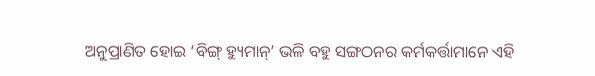ଅନୁପ୍ରାଣିତ ହୋଇ ‘ବିଙ୍ଗ୍ ହ୍ୟୁମାନ୍’ ଭଳି ବହୁ ସଙ୍ଗଠନର କର୍ମକର୍ତ୍ତାମାନେ ଏହି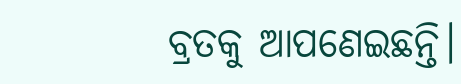ବ୍ରତକୁ ଆପଣେଇଛନ୍ତି।